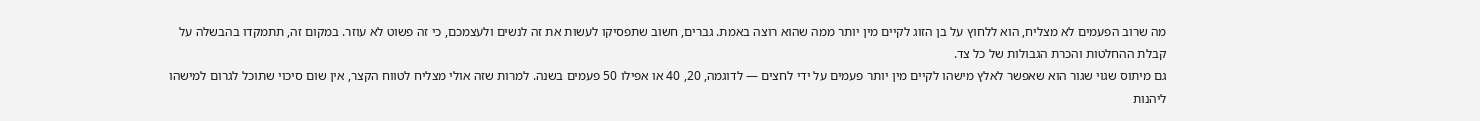מה שרוב הפעמים לא מצליח, הוא ללחוץ על בן הזוג לקיים מין יותר ממה שהוא רוצה באמת. גברים, חשוב שתפסיקו לעשות את זה לנשים ולעצמכם, כי זה פשוט לא עוזר. במקום זה, תתמקדו בהבשלה על קבלת ההחלטות והכרת הגבולות של כל צד.
גם מיתוס שגוי שגור הוא שאפשר לאלץ מישהו לקיים מין יותר פעמים על ידי לחצים — לדוגמה, 20, 40 או אפילו 50 פעמים בשנה. למרות שזה אולי מצליח לטווח הקצר, אין שום סיכוי שתוכל לגרום למישהו ליהנות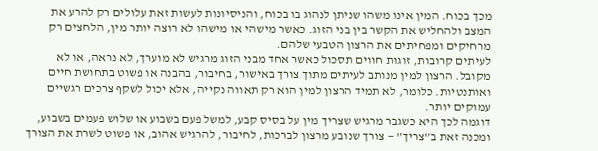מכך בכוח. המין אינו משהו שניתן לנהוג בו בכוח, והניסיונות לעשות זאת עלולים רק להרע את המצב ולהחליש את הקשר בין בני הזוג. כאשר מישהי או מישהו לא רוצה יותר מין, הלחצים רק מרחיקים ומפחיתים את הרצון הטבעי שלהם.
לעיתים קרובות, זוגות חווים תסכול כאשר אחד מבני הזוג מרגיש לא מוערך, לא נראה, או לא מקובל. הרצון למין מנותב לעיתים מתוך צורך באישור, בחיבור, בהבנה או פשוט בתחושת חיים ואותנטיות. כלומר, לא תמיד הרצון למין הוא רק תאווה נקייה, אלא יכול לשקף צרכים רגשיים עמוקים יותר.
דוגמה לכך היא כשגבר מרגיש שצריך מין על בסיס קבע, למשל פעם בשבוע או שלוש פעמים בשבוע, ומכנה זאת ב”צריך” — צורך שנובע מרצון לברכות, לחיבור, להרגיש אהוב, או פשוט לשרת את הצורך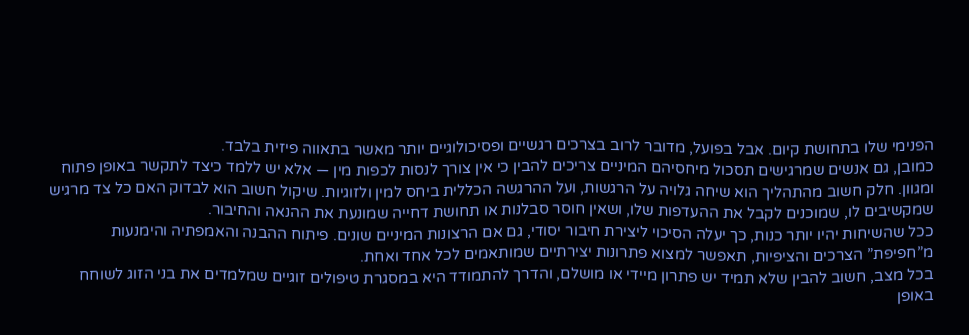הפנימי שלו בתחושת קיום. אבל בפועל, מדובר לרוב בצרכים רגשיים ופסיכולוגיים יותר מאשר בתאווה פיזית בלבד.
כמובן, גם אנשים שמרגישים תסכול מיחסיהם המיניים צריכים להבין כי אין צורך לנסות לכפות מין — אלא יש ללמד כיצד לתקשר באופן פתוח ומגוון. חלק חשוב מהתהליך הוא שיחה גלויה על הרגשות, ועל ההרגשה הכללית ביחס למין ולזוגיות. שיקול חשוב הוא לבדוק האם כל צד מרגיש שמקשיבים לו, שמוכנים לקבל את ההעדפות שלו, ושאין חוסר סבלנות או תחושת דחייה שמונעת את ההנאה והחיבור.
ככל שהשיחות יהיו יותר כנות, כך יעלה הסיכוי ליצירת חיבור יסודי, גם אם הרצונות המיניים שונים. פיתוח ההבנה והאמפתיה והימנעות מ”חפיפת” הצרכים והציפיות, תאפשר למצוא פתרונות יצירתיים שמותאמים לכל אחד ואחת.
בכל מצב, חשוב להבין שלא תמיד יש פתרון מיידי או מושלם, והדרך להתמודד היא במסגרת טיפולים זוגיים שמלמדים את בני הזוג לשוחח באופן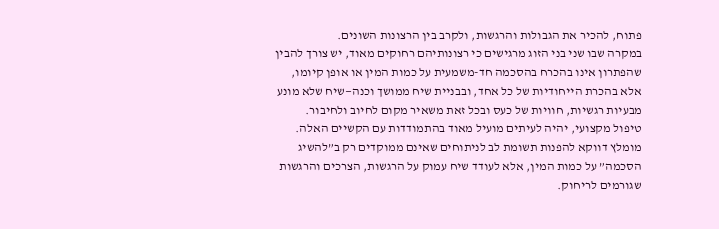פתוח, להכיר את הגבולות והרגשות, ולקרב בין הרצונות השונים.
במקרה שבו שני בני הזוג מרגישים כי רצונותיהם רחוקים מאוד, יש צורך להבין שהפתרון אינו בהכרח בהסכמה חד-משמעית על כמות המין או אופן קיומו, אלא בהכרת הייחודיות של כל אחד, ובבניית שיח ממושך וכנה—שיח שלא מונע מבעיות רגשיות, חוויות של כעס ובכל זאת משאיר מקום לחיוב ולחיבור.
טיפול מקצועי, יהיה לעיתים מועיל מאוד בהתמודדות עם הקשיים האלה. מומלץ דווקא להפנות תשומת לב לניתוחים שאינם ממוקדים רק ב”להשיג הסכמה” על כמות המין, אלא לעודד שיח עמוק על הרגשות, הצרכים והרגשות שגורמים לריחוק.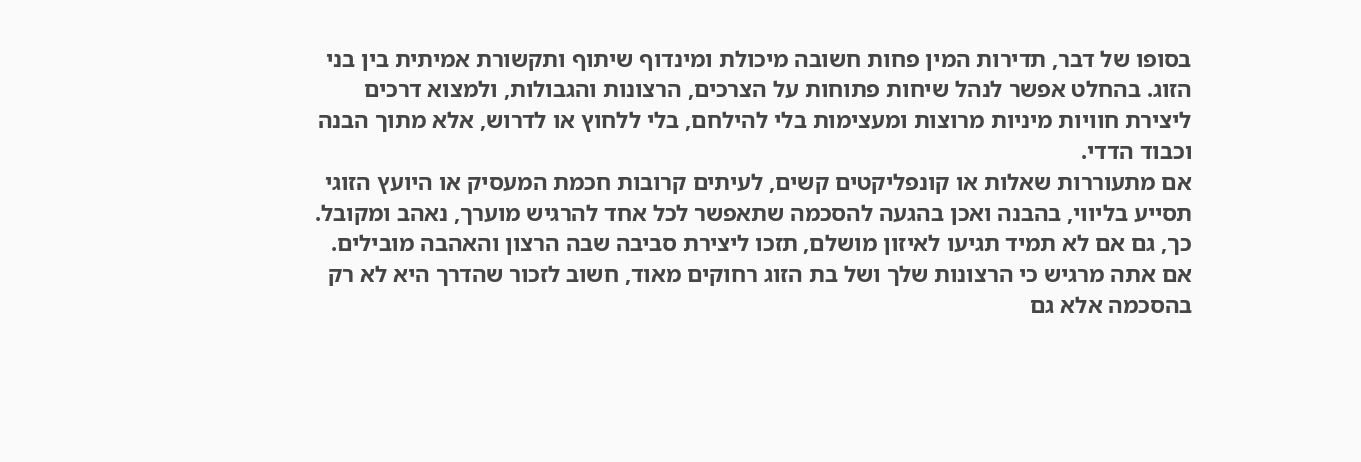בסופו של דבר, תדירות המין פחות חשובה מיכולת ומינדוף שיתוף ותקשורת אמיתית בין בני הזוג. בהחלט אפשר לנהל שיחות פתוחות על הצרכים, הרצונות והגבולות, ולמצוא דרכים ליצירת חוויות מיניות מרוצות ומעצימות בלי להילחם, בלי ללחוץ או לדרוש, אלא מתוך הבנה וכבוד הדדי.
אם מתעוררות שאלות או קונפליקטים קשים, לעיתים קרובות חכמת המעסיק או היועץ הזוגי תסייע בליווי, בהבנה ואכן בהגעה להסכמה שתאפשר לכל אחד להרגיש מוערך, נאהב ומקובל. כך, גם אם לא תמיד תגיעו לאיזון מושלם, תזכו ליצירת סביבה שבה הרצון והאהבה מובילים.
אם אתה מרגיש כי הרצונות שלך ושל בת הזוג רחוקים מאוד, חשוב לזכור שהדרך היא לא רק בהסכמה אלא גם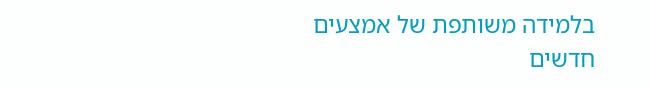בלמידה משותפת של אמצעים חדשים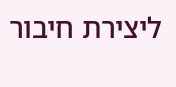ליצירת חיבור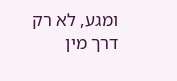ומגע, לא רק דרך מין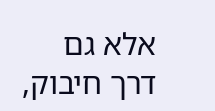אלא גם דרך חיבוק,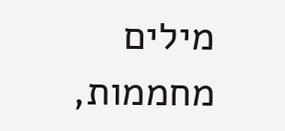מילים מחממות,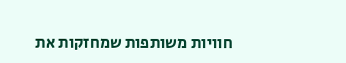חוויות משותפות שמחזקות את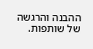ההבנה והרגשה של שותפות.